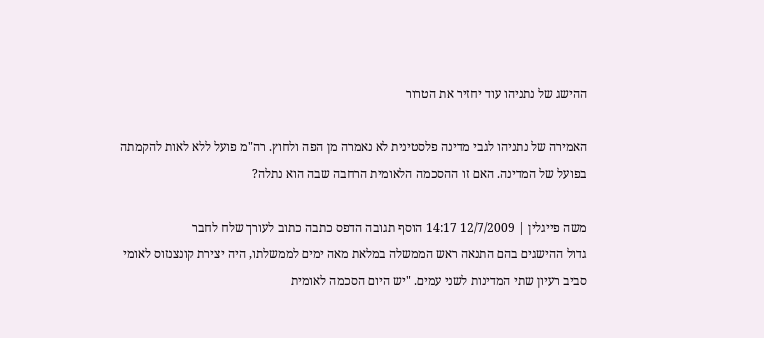ההישג של נתניהו עוד יחזיר את הטרור

האמירה של נתניהו לגבי מדינה פלסטינית לא נאמרה מן הפה ולחוץ. רה"מ פועל ללא לאות להקמתה בפועל של המדינה. האם זו ההסכמה הלאומית הרחבה שבה הוא נתלה?

משה פייגלין | 12/7/2009 14:17 הוסף תגובה הדפס כתבה כתוב לעורך שלח לחבר
גדול ההישגים בהם התנאה ראש הממשלה במלאת מאה ימים לממשלתו, היה יצירת קונצנזוס לאומי סביב רעיון שתי המדינות לשני עמים. "יש היום הסכמה לאומית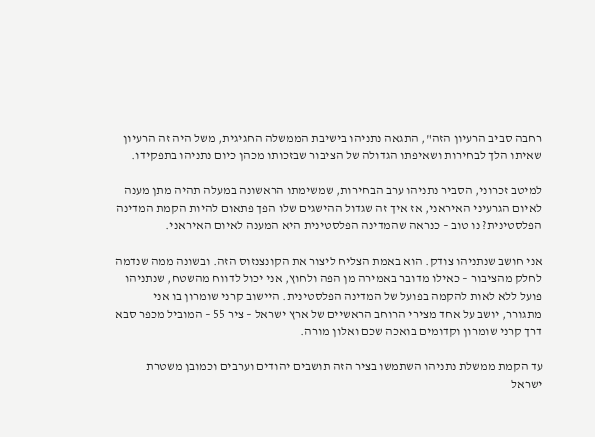רחבה סביב הרעיון הזה", התגאה נתניהו בישיבת הממשלה החגיגית, משל היה זה הרעיון שאיתו הלך לבחירות ושאיפתו הגדולה של הציבור שבזכותו מכהן כיום נתניהו בתפקידו.

למיטב זכרוני, הסביר נתניהו ערב הבחירות, שמשימתו הראשונה במעלה תהיה מתן מענה לאיום הגרעיני האיראני, אז איך זה שגדול ההישגים שלו הפך פתאום להיות הקמת המדינה הפלסטינית? נו טוב – כנראה שהמדינה הפלסטינית היא המענה לאיום האיראני.

אני חושב שנתניהו צודק. הוא באמת הצליח ליצור את הקונצנזוס הזה. ובשונה ממה שנדמה לחלק מהציבור – כאילו מדובר באמירה מן הפה ולחוץ, אני יכול לדווח מהשטח, שנתניהו פועל ללא לאות להקמה בפועל של המדינה הפלסטינית. היישוב קרני שומרון בו אני מתגורר, יושב על אחד מצירי הרוחב הראשיים של ארץ ישראל – ציר 55 – המוביל מכפר סבא דרך קרני שומרון וקדומים בואכה שכם ואלון מורה.

עד הקמת ממשלת נתניהו השתמשו בציר הזה תושבים יהודים וערבים וכמובן משטרת ישראל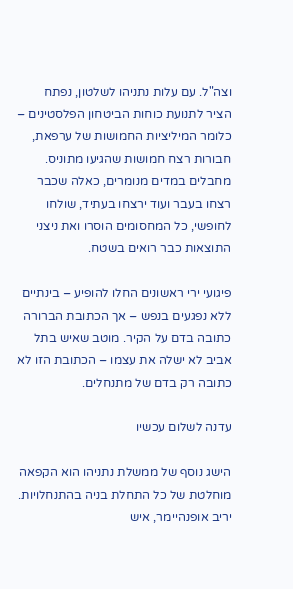וצה"ל. עם עלות נתניהו לשלטון, נפתח הציר לתנועת כוחות הביטחון הפלסטינים – כלומר המיליציות החמושות של ערפאת, חבורות רצח חמושות שהגיעו מתוניס. מחבלים במדים מנומרים, כאלה שכבר רצחו בעבר ועוד ירצחו בעתיד, שולחו לחופשי, כל המחסומים הוסרו ואת ניצני התוצאות כבר רואים בשטח.

פיגועי ירי ראשונים החלו להופיע – בינתיים ללא נפגעים בנפש – אך הכתובת הברורה כתובה בדם על הקיר. מוטב שאיש בתל אביב לא ישלה את עצמו – הכתובת הזו לא כתובה רק בדם של מתנחלים.

עדנה לשלום עכשיו

הישג נוסף של ממשלת נתניהו הוא הקפאה מוחלטת של כל התחלת בניה בהתנחלויות. יריב אופנהיימר, איש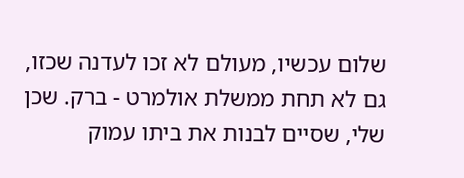שלום עכשיו, מעולם לא זכו לעדנה שכזו, גם לא תחת ממשלת אולמרט - ברק. שכן שלי, שסיים לבנות את ביתו עמוק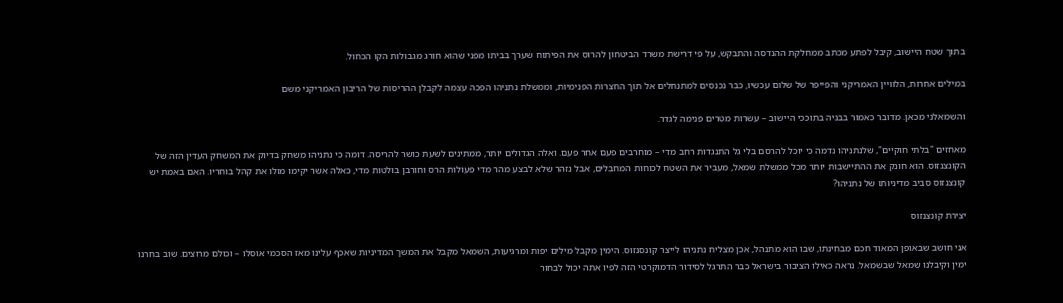בתוך שטח היישוב, קיבל לפתע מכתב ממחלקת ההנדסה והתבקש, על פי דרישת משרד הביטחון להרוס את הפיתוח שערך בביתו מפני שהוא חורג מגבולות הקו הכחול.

במילים אחרות, הלוויין האמריקני והפייפר של שלום עכשיו, כבר נכנסים למתנחלים אל תוך החצרות הפנימיות, וממשלת נתניהו הפכה עצמה לקבלן ההריסות של הריבון האמריקני משם

והשמאלני מכאן. מדובר כאמור בבניה בתוככי היישוב – עשרות מטרים פנימה לגדר.

מאחזים "בלתי חוקיים", שלנתניהו נדמה כי יוכל להרסם בלי גל התנגדות רחב מדי – מוחרבים פעם אחר פעם. ואלה הגדולים יותר, ממתינים לשעת כושר להריסה. דומה כי נתניהו משחק בדיוק את המשחק העדין הזה של הקונצנזוס. הוא חונק את ההתיישבות יותר מכל ממשלת שמאל, מעביר את השטח לכוחות המחבלים, אבל נזהר שלא לבצע מהר מדי פעולות הרס וחורבן בולטות מדי, כאלה אשר יקימו מולו את קהל בוחריו. האם באמת יש קונצנזוס סביב מדיניותו של נתניהו?

יצירת קונצנזוס

אני חושב שבאופן המאוד חכם מבחינתו, שבו הוא מתנהל, אכן מצליח נתניהו לייצר קונסנזוס. הימין מקבל מילים יפות ומרגיעות, השמאל מקבל את המשך המדיניות שאכף עלינו מאז הסכמי אוסלו – וכולם מרוצים. שוב בחרנו ימין וקיבלנו שמאל שבשמאל. נראה כאילו הציבור בישראל כבר התרגל לסידור הדמוקרטי הזה לפיו אתה יכול לבחור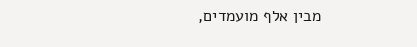מבין אלף מועמדים,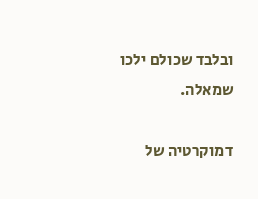ובלבד שכולם ילכו שמאלה.

דמוקרטיה של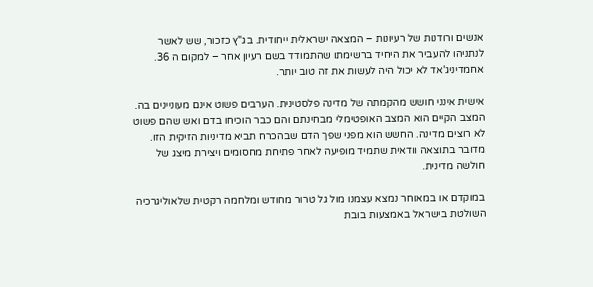אנשים ורודנות של רעיונות – המצאה ישראלית ייחודית. בג"ץ כזכור, שש לאשר לנתניהו להעביר את היחיד ברשימתו שהתמודד בשם רעיון אחר – למקום ה 36. אחמדיניג'אד לא יכול היה לעשות את זה טוב יותר.

אישית אינני חושש מהקמתה של מדינה פלסטינית. הערבים פשוט אינם מעוניינים בה. המצב הקיים הוא המצב האופטימלי מבחינתם והם כבר הוכיחו בדם ואש שהם פשוט לא רוצים מדינה. החשש הוא מפני שפך הדם שבהכרח תביא מדיניות הזיקית הזו. מדובר בתוצאה וודאית שתמיד מופיעה לאחר פתיחת מחסומים ויצירת מיצג של חולשה מדינית.

במוקדם או במאוחר נמצא עצמנו מול גל טרור מחודש ומלחמה רקטית שלאוליגרכיה השולטת בישראל באמצעות בובת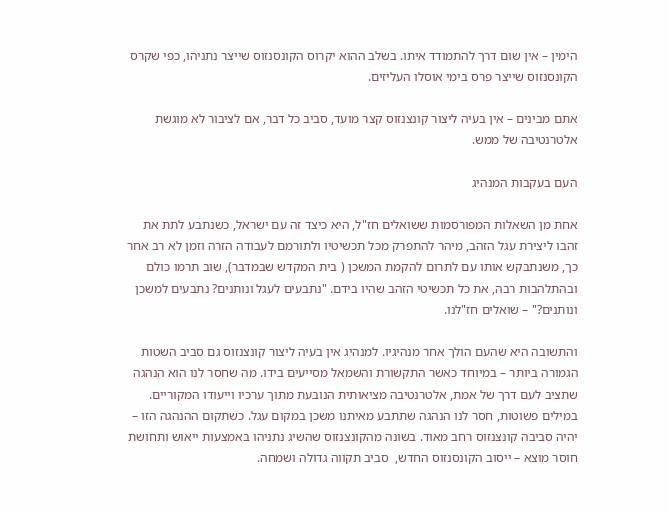הימין – אין שום דרך להתמודד איתו. בשלב ההוא יקרוס הקונסנזוס שייצר נתניהו, כפי שקרס הקונסנזוס שייצר פרס בימי אוסלו העליזים.

אתם מבינים – אין בעיה ליצור קונצנזוס קצר מועד, סביב כל דבר, אם לציבור לא מוגשת אלטרנטיבה של ממש.

העם בעקבות המנהיג

אחת מן השאלות המפורסמות ששואלים חז"ל, היא כיצד זה עם ישראל, כשנתבע לתת את זהבו ליצירת עגל הזהב, מיהר להתפרק מכל תכשיטיו ולתורמם לעבודה הזרה וזמן לא רב אחר כך, משנתבקש אותו עם לתרום להקמת המשכן ( בית המקדש שבמדבר), שוב תרמו כולם ובהתלהבות רבה, את כל תכשיטי הזהב שהיו בידם. "נתבעים לעגל ונותנים? נתבעים למשכן ונותנים?" – שואלים חז"לנו.

והתשובה היא שהעם הולך אחר מנהיגיו. למנהיג אין בעיה ליצור קונצנזוס גם סביב השטות הגמורה ביותר – במיוחד כאשר התקשורת והשמאל מסייעים בידו. מה שחסר לנו הוא הנהגה שתציב לעם דרך של אמת, אלטרנטיבה מציאותית הנובעת מתוך ערכיו וייעודו המקוריים. במילים פשוטות, חסר לנו הנהגה שתתבע מאיתנו משכן במקום עגל. כשתקום ההנהגה הזו – יהיה סביבה קונצנזוס רחב מאוד. בשונה מהקונצנזוס שהשיג נתניהו באמצעות ייאוש ותחושת חוסר מוצא – ייסוב הקונסנזוס החדש,  סביב תקווה גדולה ושמחה.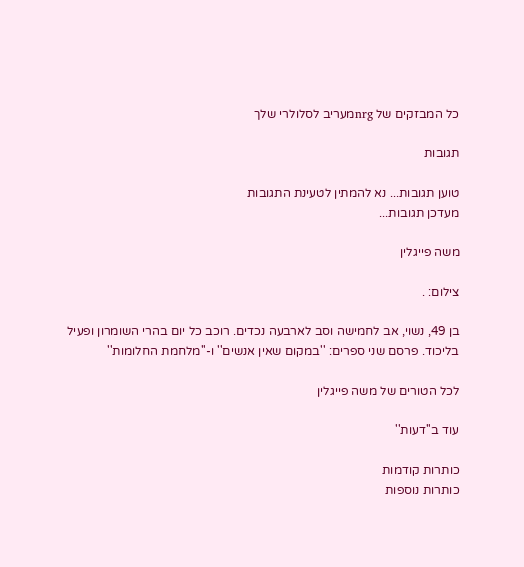כל המבזקים של nrgמעריב לסלולרי שלך

תגובות

טוען תגובות... נא להמתין לטעינת התגובות
מעדכן תגובות...

משה פייגלין

צילום: .

בן 49, נשוי, אב לחמישה וסב לארבעה נכדים. רוכב כל יום בהרי השומרון ופעיל בליכוד. פרסם שני ספרים: ''במקום שאין אנשים'' ו-''מלחמת החלומות''

לכל הטורים של משה פייגלין

עוד ב''דעות''

כותרות קודמות
כותרות נוספות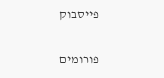פייסבוק

פורומים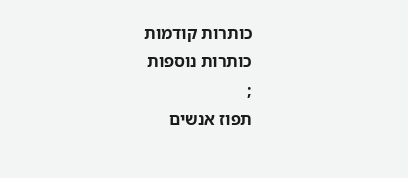כותרות קודמות
כותרות נוספות
;
תפוז אנשים